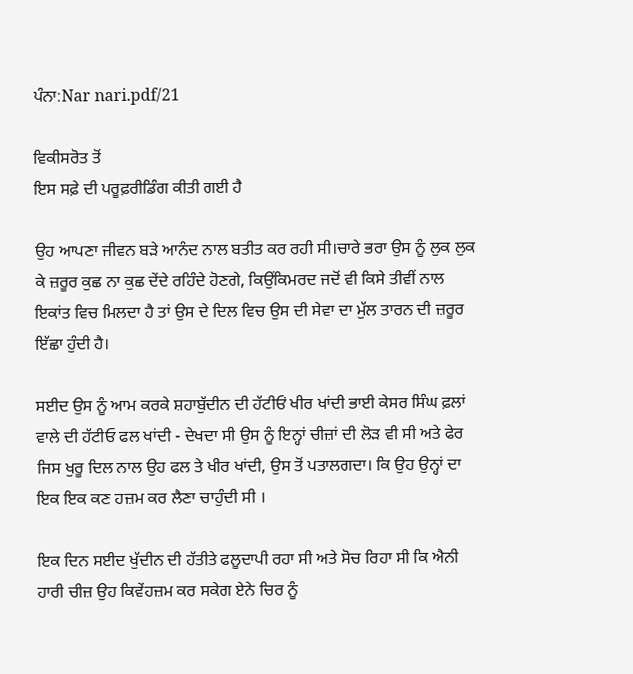ਪੰਨਾ:Nar nari.pdf/21

ਵਿਕੀਸਰੋਤ ਤੋਂ
ਇਸ ਸਫ਼ੇ ਦੀ ਪਰੂਫ਼ਰੀਡਿੰਗ ਕੀਤੀ ਗਈ ਹੈ

ਉਹ ਆਪਣਾ ਜੀਵਨ ਬੜੇ ਆਨੰਦ ਨਾਲ ਬਤੀਤ ਕਰ ਰਹੀ ਸੀ।ਚਾਰੇ ਭਰਾ ਉਸ ਨੂੰ ਲੁਕ ਲੁਕ ਕੇ ਜ਼ਰੂਰ ਕੁਛ ਨਾ ਕੁਛ ਦੇਂਦੇ ਰਹਿੰਦੇ ਹੋਣਗੇ, ਕਿਉਂਕਿਮਰਦ ਜਦੋਂ ਵੀ ਕਿਸੇ ਤੀਵੀਂ ਨਾਲ ਇਕਾਂਤ ਵਿਚ ਮਿਲਦਾ ਹੈ ਤਾਂ ਉਸ ਦੇ ਦਿਲ ਵਿਚ ਉਸ ਦੀ ਸੇਵਾ ਦਾ ਮੁੱਲ ਤਾਰਨ ਦੀ ਜ਼ਰੂਰ ਇੱਛਾ ਹੁੰਦੀ ਹੈ।

ਸਈਦ ਉਸ ਨੂੰ ਆਮ ਕਰਕੇ ਸ਼ਹਾਬੁੱਦੀਨ ਦੀ ਹੱਟੀਓਂ ਖੀਰ ਖਾਂਦੀ ਭਾਈ ਕੇਸਰ ਸਿੰਘ ਫ਼ਲਾਂ ਵਾਲੇ ਦੀ ਹੱਟੀਓ ਫਲ ਖਾਂਦੀ - ਦੇਖਦਾ ਸੀ ਉਸ ਨੂੰ ਇਨ੍ਹਾਂ ਚੀਜ਼ਾਂ ਦੀ ਲੋੜ ਵੀ ਸੀ ਅਤੇ ਫੇਰ ਜਿਸ ਖੁਰੂ ਦਿਲ ਨਾਲ ਉਹ ਫਲ ਤੇ ਖੀਰ ਖਾਂਦੀ, ਉਸ ਤੋਂ ਪਤਾਲਗਦਾ। ਕਿ ਉਹ ਉਨ੍ਹਾਂ ਦਾ ਇਕ ਇਕ ਕਣ ਹਜ਼ਮ ਕਰ ਲੈਣਾ ਚਾਹੁੰਦੀ ਸੀ ।

ਇਕ ਦਿਨ ਸਈਦ ਖੁੱਦੀਨ ਦੀ ਹੱਤੀਤੇ ਫਲੂਦਾਪੀ ਰਹਾ ਸੀ ਅਤੇ ਸੋਚ ਰਿਹਾ ਸੀ ਕਿ ਐਨੀ ਹਾਰੀ ਚੀਜ਼ ਉਹ ਕਿਵੇਂਹਜ਼ਮ ਕਰ ਸਕੇਗ ਏਨੇ ਚਿਰ ਨੂੰ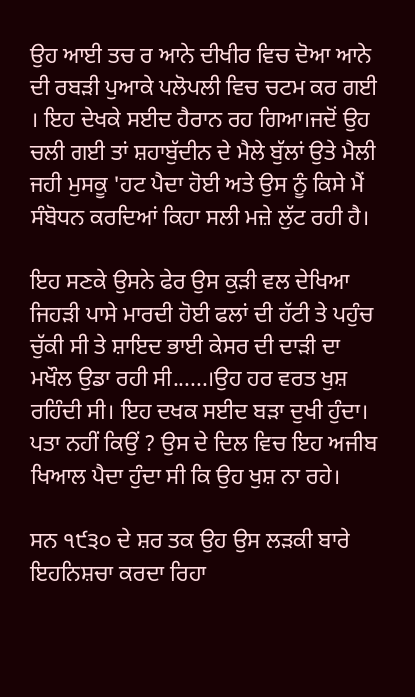ਉਹ ਆਈ ਤਚ ਰ ਆਨੇ ਦੀਖੀਰ ਵਿਚ ਦੋਆ ਆਨੇ ਦੀ ਰਬੜੀ ਪੁਆਕੇ ਪਲੋਪਲੀ ਵਿਚ ਚਟਮ ਕਰ ਗਈ । ਇਹ ਦੇਖਕੇ ਸਈਦ ਹੈਰਾਨ ਰਹ ਗਿਆ।ਜਦੋਂ ਉਹ ਚਲੀ ਗਈ ਤਾਂ ਸ਼ਹਾਬੁੱਦੀਨ ਦੇ ਮੈਲੇ ਬੁੱਲਾਂ ਉਤੇ ਮੈਲੀ ਜਹੀ ਮੁਸਕੂ 'ਹਟ ਪੈਦਾ ਹੋਈ ਅਤੇ ਉਸ ਨੂੰ ਕਿਸੇ ਮੈਂ ਸੰਬੋਧਨ ਕਰਦਿਆਂ ਕਿਹਾ ਸਲੀ ਮਜ਼ੇ ਲੁੱਟ ਰਹੀ ਹੈ।

ਇਹ ਸਣਕੇ ਉਸਨੇ ਫੇਰ ਉਸ ਕੁੜੀ ਵਲ ਦੇਖਿਆ ਜਿਹੜੀ ਪਾਸੇ ਮਾਰਦੀ ਹੋਈ ਫਲਾਂ ਦੀ ਹੱਟੀ ਤੇ ਪਹੁੰਚ ਚੁੱਕੀ ਸੀ ਤੇ ਸ਼ਾਇਦ ਭਾਈ ਕੇਸਰ ਦੀ ਦਾੜੀ ਦਾ ਮਖੌਲ ਉਡਾ ਰਹੀ ਸੀ......।ਉਹ ਹਰ ਵਰਤ ਖੁਸ਼ ਰਹਿੰਦੀ ਸੀ। ਇਹ ਦਖਕ ਸਈਦ ਬੜਾ ਦੁਖੀ ਹੁੰਦਾ। ਪਤਾ ਨਹੀਂ ਕਿਉਂ ? ਉਸ ਦੇ ਦਿਲ ਵਿਚ ਇਹ ਅਜੀਬ ਖਿਆਲ ਪੈਦਾ ਹੁੰਦਾ ਸੀ ਕਿ ਉਹ ਖੁਸ਼ ਨਾ ਰਹੇ।

ਸਨ ੧੯੩੦ ਦੇ ਸ਼ਰ ਤਕ ਉਹ ਉਸ ਲੜਕੀ ਬਾਰੇ ਇਹਨਿਸ਼ਚਾ ਕਰਦਾ ਰਿਹਾ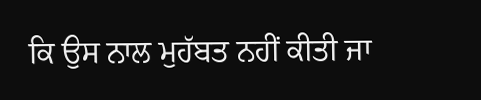ਕਿ ਉਸ ਨਾਲ ਮੁਹੱਬਤ ਨਹੀਂ ਕੀਤੀ ਜਾ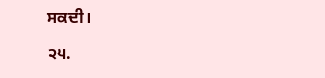ਸਕਦੀ।

੨੫.